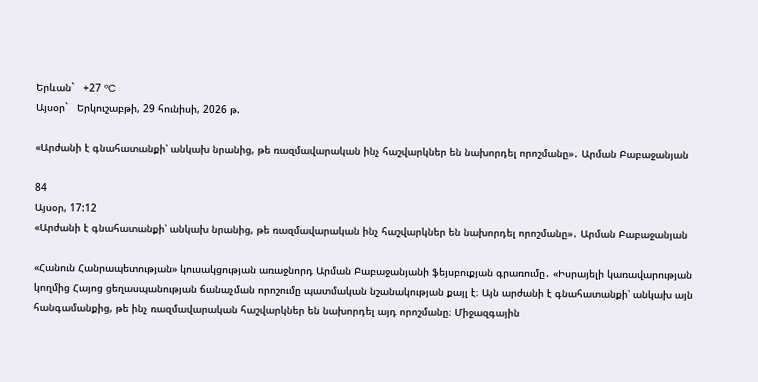Երևան`   +27 °C
Այսօր`   Երկուշաբթի, 29 հունիսի, 2026 թ.

«Արժանի է գնահատանքի՝ անկախ նրանից, թե ռազմավարական ինչ հաշվարկներ են նախորդել որոշմանը»․ Արման Բաբաջանյան

84
Այսօր, 17:12
«Արժանի է գնահատանքի՝ անկախ նրանից, թե ռազմավարական ինչ հաշվարկներ են նախորդել որոշմանը»․ Արման Բաբաջանյան

«Հանուն Հանրապետության» կուսակցության առաջնորդ Արման Բաբաջանյանի ֆեյսբուքյան գրառումը․ «Իսրայելի կառավարության կողմից Հայոց ցեղասպանության ճանաչման որոշումը պատմական նշանակության քայլ է։ Այն արժանի է գնահատանքի՝ անկախ այն հանգամանքից, թե ինչ ռազմավարական հաշվարկներ են նախորդել այդ որոշմանը։ Միջազգային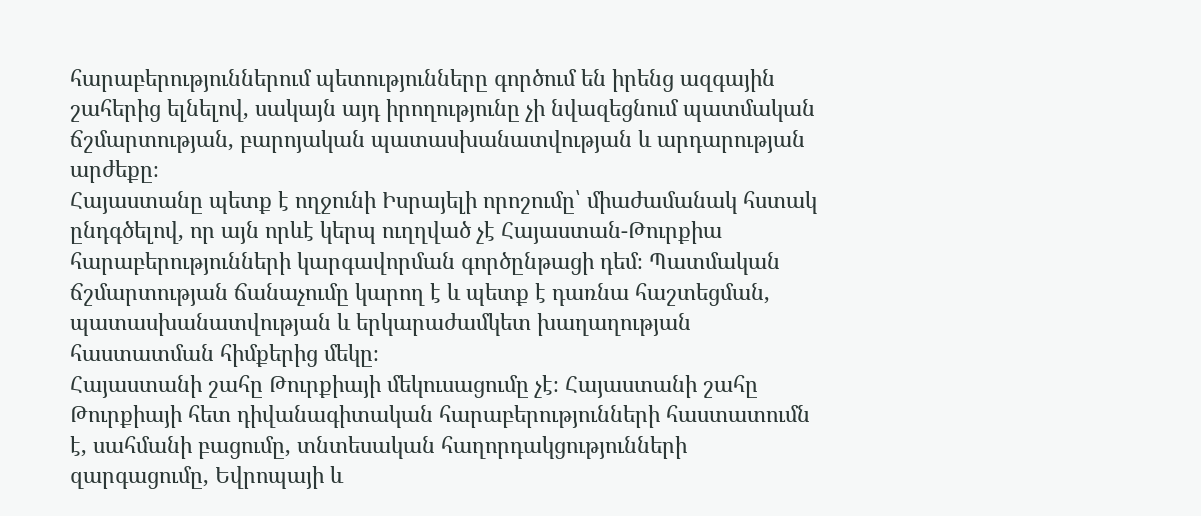հարաբերություններում պետությունները գործում են իրենց ազգային շահերից ելնելով, սակայն այդ իրողությունը չի նվազեցնում պատմական ճշմարտության, բարոյական պատասխանատվության և արդարության արժեքը։
Հայաստանը պետք է ողջունի Իսրայելի որոշումը՝ միաժամանակ հստակ ընդգծելով, որ այն որևէ կերպ ուղղված չէ Հայաստան-Թուրքիա հարաբերությունների կարգավորման գործընթացի դեմ։ Պատմական ճշմարտության ճանաչումը կարող է և պետք է դառնա հաշտեցման, պատասխանատվության և երկարաժամկետ խաղաղության հաստատման հիմքերից մեկը։
Հայաստանի շահը Թուրքիայի մեկուսացումը չէ։ Հայաստանի շահը Թուրքիայի հետ դիվանագիտական հարաբերությունների հաստատումն է, սահմանի բացումը, տնտեսական հաղորդակցությունների զարգացումը, Եվրոպայի և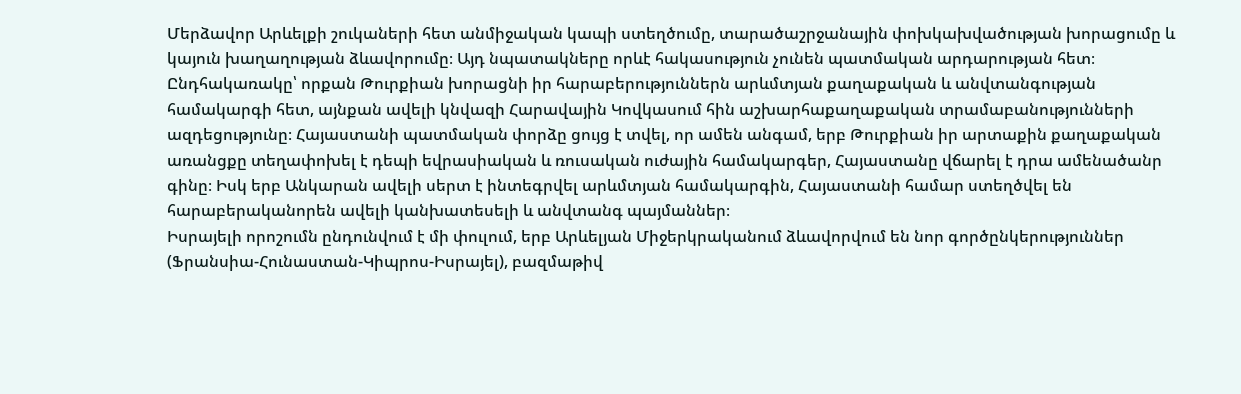Մերձավոր Արևելքի շուկաների հետ անմիջական կապի ստեղծումը, տարածաշրջանային փոխկախվածության խորացումը և կայուն խաղաղության ձևավորումը։ Այդ նպատակները որևէ հակասություն չունեն պատմական արդարության հետ։
Ընդհակառակը՝ որքան Թուրքիան խորացնի իր հարաբերություններն արևմտյան քաղաքական և անվտանգության համակարգի հետ, այնքան ավելի կնվազի Հարավային Կովկասում հին աշխարհաքաղաքական տրամաբանությունների ազդեցությունը։ Հայաստանի պատմական փորձը ցույց է տվել, որ ամեն անգամ, երբ Թուրքիան իր արտաքին քաղաքական առանցքը տեղափոխել է դեպի եվրասիական և ռուսական ուժային համակարգեր, Հայաստանը վճարել է դրա ամենածանր գինը։ Իսկ երբ Անկարան ավելի սերտ է ինտեգրվել արևմտյան համակարգին, Հայաստանի համար ստեղծվել են հարաբերականորեն ավելի կանխատեսելի և անվտանգ պայմաններ։
Իսրայելի որոշումն ընդունվում է մի փուլում, երբ Արևելյան Միջերկրականում ձևավորվում են նոր գործընկերություններ (Ֆրանսիա-Հունաստան-Կիպրոս-Իսրայել), բազմաթիվ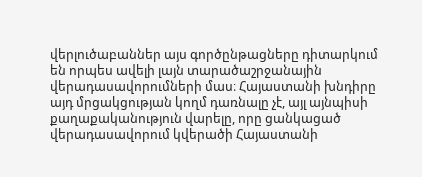վերլուծաբաններ այս գործընթացները դիտարկում են որպես ավելի լայն տարածաշրջանային վերադասավորումների մաս։ Հայաստանի խնդիրը այդ մրցակցության կողմ դառնալը չէ, այլ այնպիսի քաղաքականություն վարելը, որը ցանկացած վերադասավորում կվերածի Հայաստանի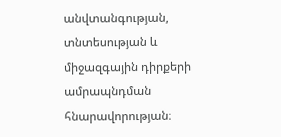անվտանգության, տնտեսության և միջազգային դիրքերի ամրապնդման հնարավորության։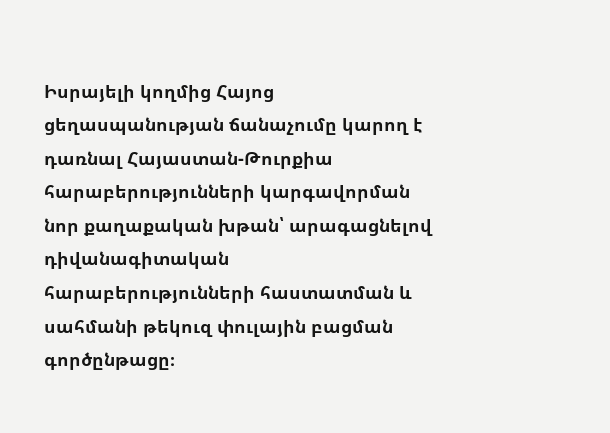Իսրայելի կողմից Հայոց ցեղասպանության ճանաչումը կարող է դառնալ Հայաստան-Թուրքիա հարաբերությունների կարգավորման նոր քաղաքական խթան՝ արագացնելով դիվանագիտական հարաբերությունների հաստատման և սահմանի թեկուզ փուլային բացման գործընթացը։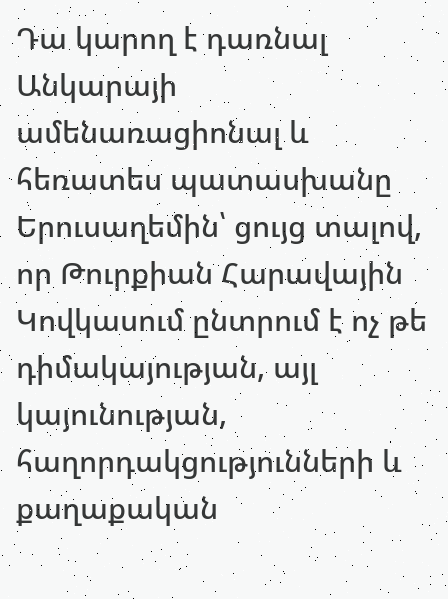Դա կարող է դառնալ Անկարայի ամենառացիոնալ և հեռատես պատասխանը Երուսաղեմին՝ ցույց տալով, որ Թուրքիան Հարավային Կովկասում ընտրում է ոչ թե դիմակայության, այլ կայունության, հաղորդակցությունների և քաղաքական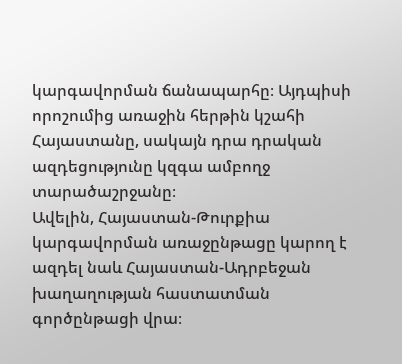կարգավորման ճանապարհը։ Այդպիսի որոշումից առաջին հերթին կշահի Հայաստանը, սակայն դրա դրական ազդեցությունը կզգա ամբողջ տարածաշրջանը։
Ավելին, Հայաստան-Թուրքիա կարգավորման առաջընթացը կարող է ազդել նաև Հայաստան-Ադրբեջան խաղաղության հաստատման գործընթացի վրա։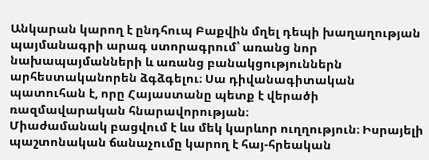Անկարան կարող է ընդհուպ Բաքվին մղել դեպի խաղաղության պայմանագրի արագ ստորագրում՝ առանց նոր նախապայմանների և առանց բանակցություններն արհեստականորեն ձգձգելու։ Սա դիվանագիտական պատուհան է, որը Հայաստանը պետք է վերածի ռազմավարական հնարավորության։
Միաժամանակ բացվում է ևս մեկ կարևոր ուղղություն։ Իսրայելի պաշտոնական ճանաչումը կարող է հայ-հրեական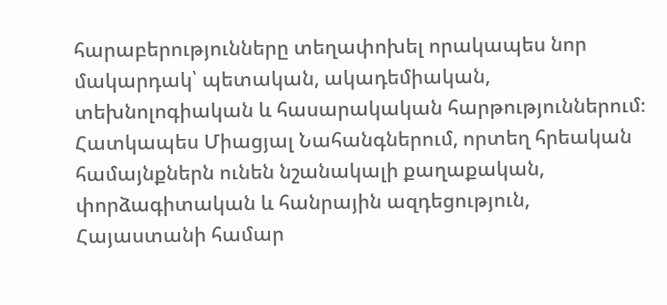հարաբերությունները տեղափոխել որակապես նոր մակարդակ՝ պետական, ակադեմիական, տեխնոլոգիական և հասարակական հարթություններում։
Հատկապես Միացյալ Նահանգներում, որտեղ հրեական համայնքներն ունեն նշանակալի քաղաքական, փորձագիտական և հանրային ազդեցություն, Հայաստանի համար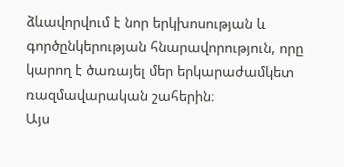ձևավորվում է նոր երկխոսության և գործընկերության հնարավորություն, որը կարող է ծառայել մեր երկարաժամկետ ռազմավարական շահերին։
Այս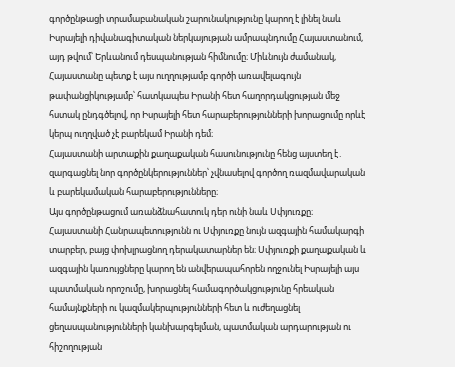գործընթացի տրամաբանական շարունակությունը կարող է լինել նաև Իսրայելի դիվանագիտական ներկայության ամրապնդումը Հայաստանում, այդ թվում՝ Երևանում դեսպանության հիմնումը։ Միևնույն ժամանակ, Հայաստանը պետք է այս ուղղությամբ գործի առավելագույն թափանցիկությամբ՝ հատկապես Իրանի հետ հաղորդակցության մեջ հստակ ընդգծելով, որ Իսրայելի հետ հարաբերությունների խորացումը որևէ կերպ ուղղված չէ բարեկամ Իրանի դեմ։
Հայաստանի արտաքին քաղաքական հասունությունը հենց այստեղ է․ զարգացնել նոր գործընկերություններ՝ չվնասելով գործող ռազմավարական և բարեկամական հարաբերությունները։
Այս գործընթացում առանձնահատուկ դեր ունի նաև Սփյուռքը։
Հայաստանի Հանրապետությունն ու Սփյուռքը նույն ազգային համակարգի տարբեր, բայց փոխլրացնող դերակատարներ են։ Սփյուռքի քաղաքական և ազգային կառույցները կարող են անվերապահորեն ողջունել Իսրայելի այս պատմական որոշումը, խորացնել համագործակցությունը հրեական համայնքների ու կազմակերպությունների հետ և ուժեղացնել ցեղասպանությունների կանխարգելման, պատմական արդարության ու հիշողության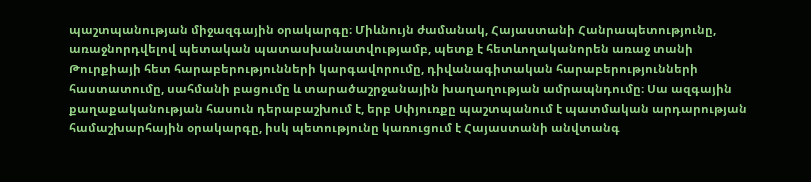պաշտպանության միջազգային օրակարգը։ Միևնույն ժամանակ, Հայաստանի Հանրապետությունը, առաջնորդվելով պետական պատասխանատվությամբ, պետք է հետևողականորեն առաջ տանի Թուրքիայի հետ հարաբերությունների կարգավորումը, դիվանագիտական հարաբերությունների հաստատումը, սահմանի բացումը և տարածաշրջանային խաղաղության ամրապնդումը։ Սա ազգային քաղաքականության հասուն դերաբաշխում է, երբ Սփյուռքը պաշտպանում է պատմական արդարության համաշխարհային օրակարգը, իսկ պետությունը կառուցում է Հայաստանի անվտանգ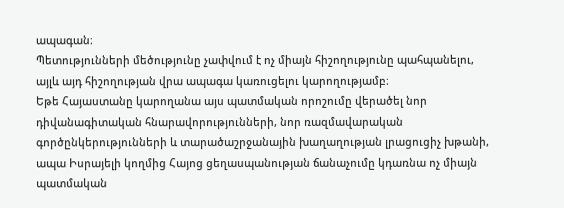ապագան։
Պետությունների մեծությունը չափվում է ոչ միայն հիշողությունը պահպանելու, այլև այդ հիշողության վրա ապագա կառուցելու կարողությամբ։
Եթե Հայաստանը կարողանա այս պատմական որոշումը վերածել նոր դիվանագիտական հնարավորությունների, նոր ռազմավարական գործընկերությունների և տարածաշրջանային խաղաղության լրացուցիչ խթանի, ապա Իսրայելի կողմից Հայոց ցեղասպանության ճանաչումը կդառնա ոչ միայն պատմական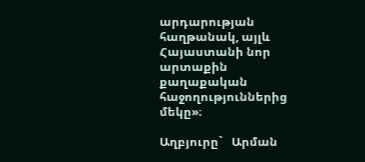արդարության հաղթանակ, այլև Հայաստանի նոր արտաքին քաղաքական հաջողություններից մեկը»։

Աղբյուրը`   Արման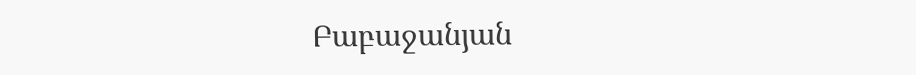Բաբաջանյան